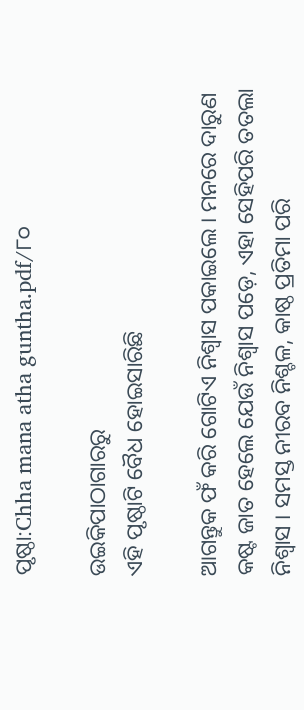ପୃଷ୍ଠା:Chha mana atha guntha.pdf/୮୦

ଉଇକିପାଠାଗାର‌ରୁ
ଏହି ପୃଷ୍ଠାଟି ବୈଧ ହୋଇସାରିଛି

ଆଗନ୍ତୁକ ଫଁ କରି ଗୋଟିଏ ନିଶ୍ୱାସ ପକାଇଲେ । ମନରେ ଦାରୁଣ କଷ୍ଟ ଜାତ ହେଲେ ଯେଉଁ ନିଶ୍ୱାସ ପଡ଼େ, ଏହା ସେହିପରି ତତଲା ନିଶ୍ୱାସ । ସମସ୍ତ ନୀରବ ନିଶ୍ଚଳ, କାଷ୍ଠ ପ୍ରତିମା ପରି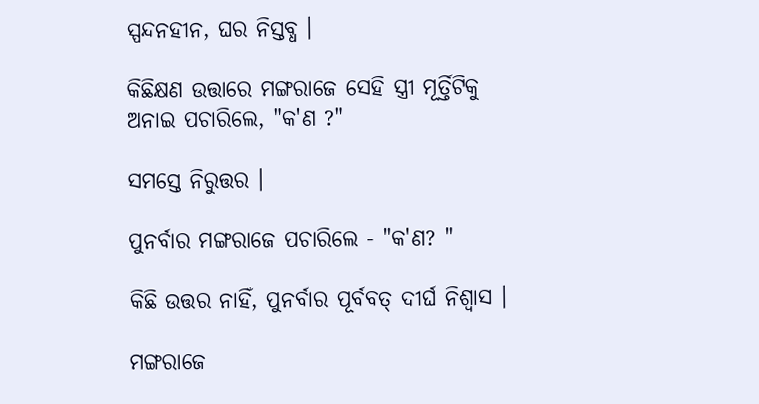ସ୍ପନ୍ଦନହୀନ, ଘର ନିସ୍ତବ୍ଧ ।

କିଛିକ୍ଷଣ ଉତ୍ତାରେ ମଙ୍ଗରାଜେ ସେହି ସ୍ତ୍ରୀ ମୂର୍ତ୍ତିଟିକୁ ଅନାଇ ପଚାରିଲେ, "କ'ଣ ?"

ସମସ୍ତେ ନିରୁତ୍ତର ।

ପୁନର୍ବାର ମଙ୍ଗରାଜେ ପଚାରିଲେ - "କ'ଣ? "

କିଛି ଉତ୍ତର ନାହିଁ, ପୁନର୍ବାର ପୂର୍ବବତ୍ ଦୀର୍ଘ ନିଶ୍ୱାସ ।

ମଙ୍ଗରାଜେ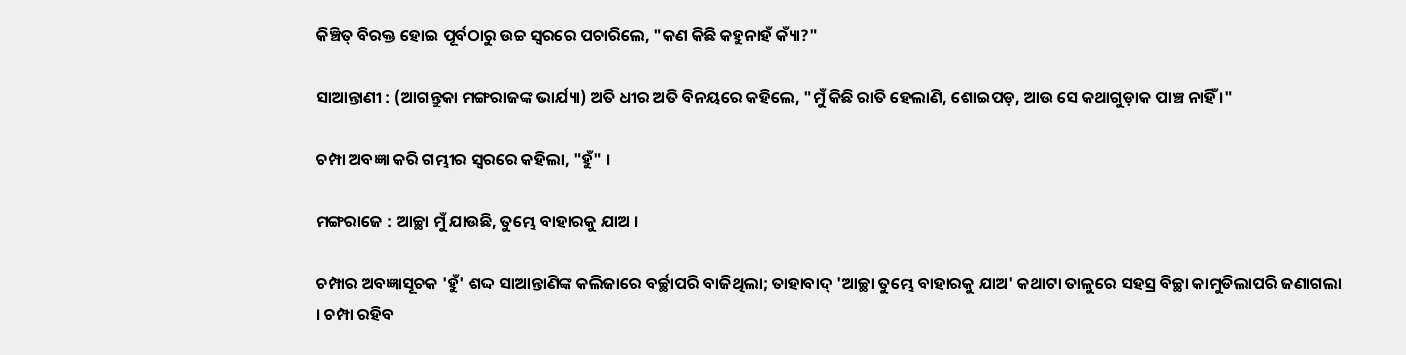କିଞ୍ଚିତ୍ ବିରକ୍ତ ହୋଇ ପୂର୍ବଠାରୁ ଉଚ୍ଚ ସ୍ୱରରେ ପଚାରିଲେ, "କଣ କିଛି କହୁନାହଁ କ୍ୟାଁ?"

ସାଆନ୍ତାଣୀ : (ଆଗନ୍ତୁକା ମଙ୍ଗରାଜଙ୍କ ଭାର୍ଯ୍ୟା) ଅତି ଧୀର ଅତି ବିନୟରେ କହିଲେ, "ମୁଁ କିଛି ରାତି ହେଲାଣି, ଶୋଇପଡ଼, ଆଉ ସେ କଥାଗୁଡ଼ାକ ପାଞ୍ଚ ନାହିଁ ।"

ଚମ୍ପା ଅବଜ୍ଞା କରି ଗମ୍ଭୀର ସ୍ୱରରେ କହିଲା, "ହୁଁ" ।

ମଙ୍ଗରାଜେ : ଆଚ୍ଛା ମୁଁ ଯାଉଛି, ତୁମ୍ଭେ ବାହାରକୁ ଯାଅ ।

ଚମ୍ପାର ଅବଜ୍ଞାସୂଚକ 'ହୁଁ' ଶଦ୍ଦ ସାଆନ୍ତାଣିଙ୍କ କଲିଜାରେ ବର୍ଚ୍ଛାପରି ବାଜିଥିଲା; ତାହାବାଦ୍ 'ଆଚ୍ଛା ତୁମ୍ଭେ ବାହାରକୁ ଯାଅ' କଥାଟା ତାଳୁରେ ସହସ୍ର ବିଚ୍ଛା କାମୁଡିଲାପରି ଜଣାଗଲା । ଚମ୍ପା ରହିବ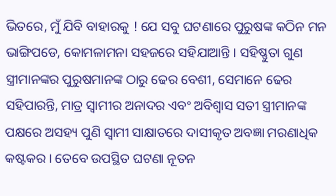ଭିତରେ, ମୁଁ ଯିବି ବାହାରକୁ ! ଯେ ସବୁ ଘଟଣାରେ ପୁରୁଷଙ୍କ କଠିନ ମନ ଭାଙ୍ଗିପଡେ, କୋମଳାମନା ସହଜରେ ସହିଯାଆନ୍ତି । ସହିଷ୍ଣୁତା ଗୁଣ ସ୍ତ୍ରୀମାନଙ୍କର ପୁରୁଷମାନଙ୍କ ଠାରୁ ଢେର ବେଶୀ, ସେମାନେ ଢେର ସହିପାରନ୍ତି, ମାତ୍ର ସ୍ୱାମୀର ଅନାଦର ଏବଂ ଅବିଶ୍ୱାସ ସତୀ ସ୍ତ୍ରୀମାନଙ୍କ ପକ୍ଷରେ ଅସହ୍ୟ ପୁଣି ସ୍ୱାମୀ ସାକ୍ଷାତରେ ଦାସୀକୃତ ଅବଜ୍ଞା ମରଣାଧିକ କଷ୍ଟକର । ତେବେ ଉପସ୍ଥିତ ଘଟଣା ନୂତନ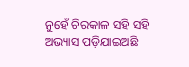ନୁହେଁ ଚିରକାଳ ସହି ସହି ଅଭ୍ୟାସ ପଡ଼ିଯାଇଅଛି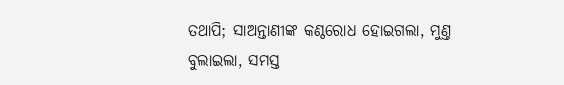ତଥାପି; ସାଅନ୍ତାଣୀଙ୍କ କଣ୍ଠରୋଧ ହୋଇଗଲା, ମୁଣ୍ତ ବୁଲାଇଲା, ସମସ୍ତ